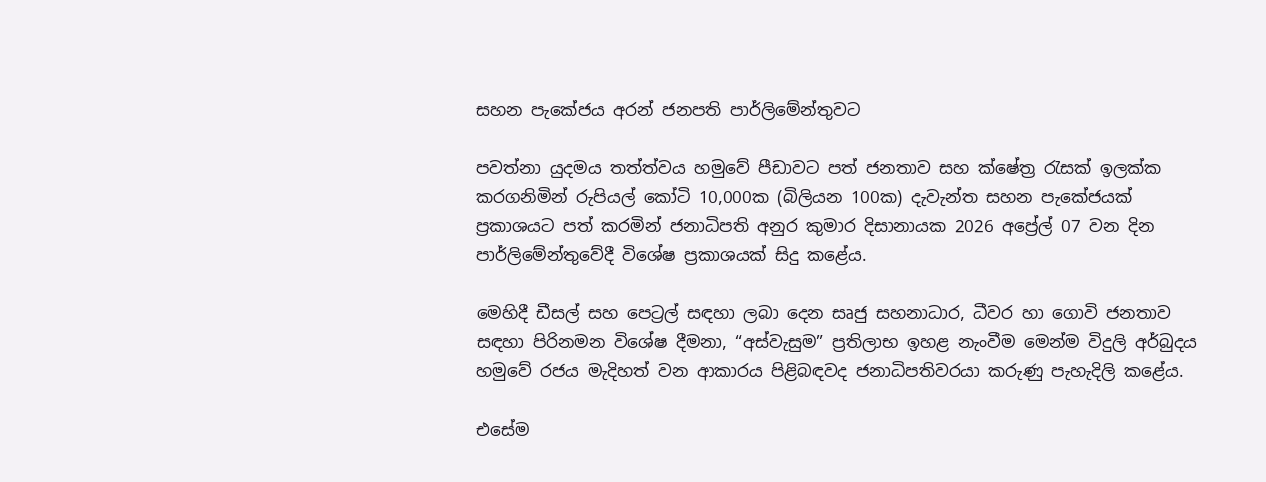සහන පැකේජය අරන් ජනපති පාර්ලිමේන්තුවට

පවත්නා යුදමය තත්ත්වය හමුවේ පීඩාවට පත් ජනතාව සහ ක්ෂේත්‍ර රැසක් ඉලක්ක කරගනිමින් රුපියල් කෝටි 10,000ක (බිලියන 100ක) දැවැන්ත සහන පැකේජයක් ප්‍රකාශයට පත් කරමින් ජනාධිපති අනුර කුමාර දිසානායක 2026 අප්‍රේල් 07 වන දින පාර්ලිමේන්තුවේදී විශේෂ ප්‍රකාශයක් සිදු කළේය.

මෙහිදී ඩීසල් සහ පෙට්‍රල් සඳහා ලබා දෙන සෘජු සහනාධාර, ධීවර හා ගොවි ජනතාව සඳහා පිරිනමන විශේෂ දීමනා, “අස්වැසුම” ප්‍රතිලාභ ඉහළ නැංවීම මෙන්ම විදුලි අර්බුදය හමුවේ රජය මැදිහත් වන ආකාරය පිළිබඳවද ජනාධිපතිවරයා කරුණු පැහැදිලි කළේය.

එසේම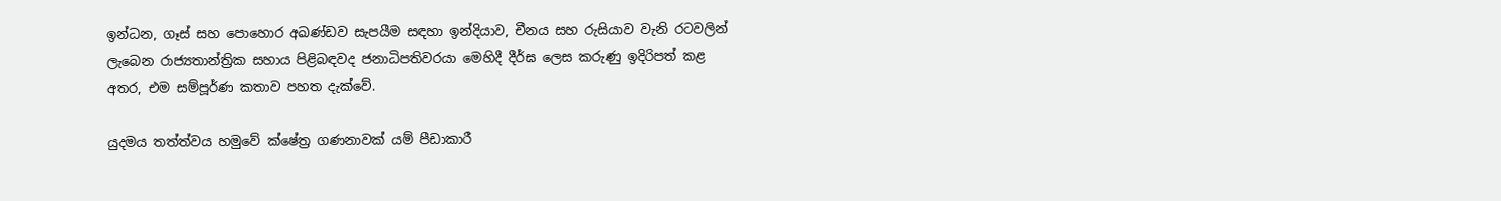ඉන්ධන, ගෑස් සහ පොහොර අඛණ්ඩව සැපයීම සඳහා ඉන්දියාව, චීනය සහ රුසියාව වැනි රටවලින් ලැබෙන රාජ්‍යතාන්ත්‍රික සහාය පිළිබඳවද ජනාධිපතිවරයා මෙහිදී දීර්ඝ ලෙස කරුණු ඉදිරිපත් කළ අතර, එම සම්පූර්ණ කතාව පහත දැක්වේ.

යුදමය තත්ත්වය හමුවේ ක්ෂේත්‍ර ගණනාවක් යම් පීඩාකාරී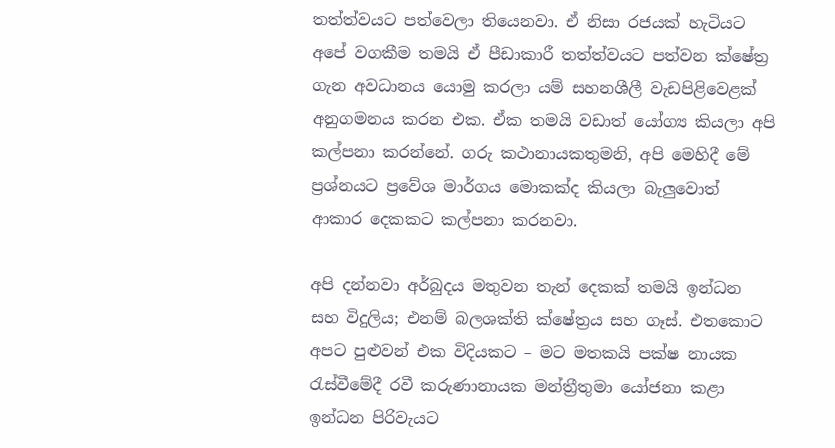තත්ත්වයට පත්වෙලා තියෙනවා. ඒ නිසා රජයක් හැටියට අපේ වගකීම තමයි ඒ පීඩාකාරී තත්ත්වයට පත්වන ක්ෂේත්‍ර ගැන අවධානය යොමු කරලා යම් සහනශීලී වැඩපිළිවෙළක් අනුගමනය කරන එක. ඒක තමයි වඩාත් යෝග්‍ය කියලා අපි කල්පනා කරන්නේ. ගරු කථානායකතුමනි, අපි මෙහිදී මේ ප්‍රශ්නයට ප්‍රවේශ මාර්ගය මොකක්ද කියලා බැලුවොත් ආකාර දෙකකට කල්පනා කරනවා.

අපි දන්නවා අර්බුදය මතුවන තැන් දෙකක් තමයි ඉන්ධන සහ විදුලිය; එනම් බලශක්ති ක්ෂේත්‍රය සහ ගෑස්. එතකොට අපට පුළුවන් එක විදියකට – මට මතකයි පක්ෂ නායක රැස්වීමේදී රවී කරුණානායක මන්ත්‍රීතුමා යෝජනා කළා ඉන්ධන පිරිවැයට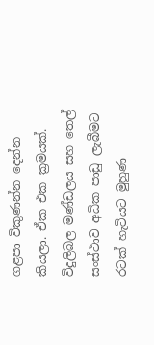ගළපා විකුණන්න දෙන්න කියලා. ඒක එක ක්‍රමයක්. විදුලිබල මණ්ඩලය සහ තෙල් සංස්ථාව අධික පාඩු ලැබීමට රටක් හැටියට මුහුණ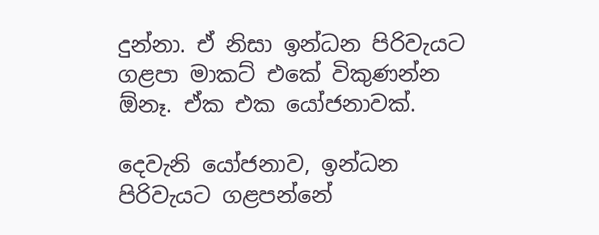දුන්නා. ඒ නිසා ඉන්ධන පිරිවැයට ගළපා මාකට් එකේ විකුණන්න ඕනෑ. ඒක එක යෝජනාවක්.

දෙවැනි යෝජනාව, ඉන්ධන පිරිවැයට ගළපන්නේ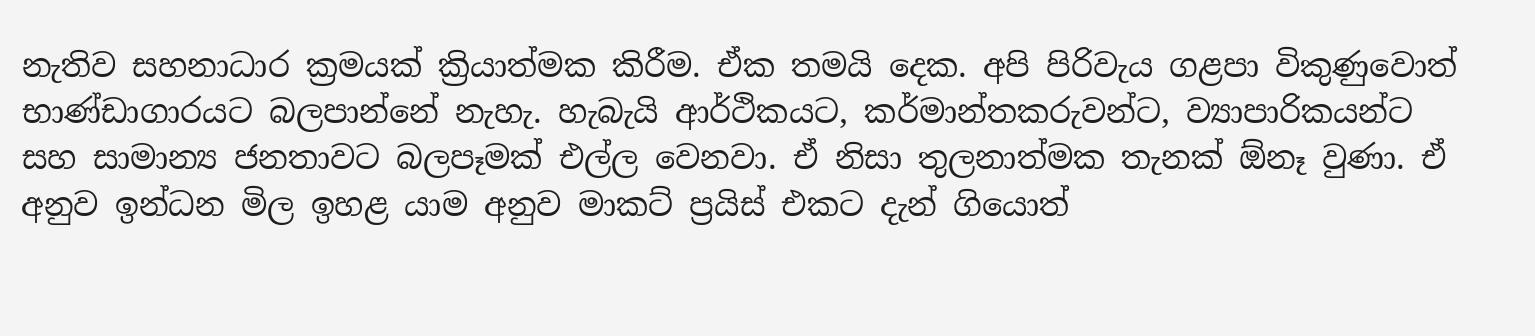නැතිව සහනාධාර ක්‍රමයක් ක්‍රියාත්මක කිරීම. ඒක තමයි දෙක. අපි පිරිවැය ගළපා විකුණුවොත් භාණ්ඩාගාරයට බලපාන්නේ නැහැ. හැබැයි ආර්ථිකයට, කර්මාන්තකරුවන්ට, ව්‍යාපාරිකයන්ට සහ සාමාන්‍ය ජනතාවට බලපෑමක් එල්ල වෙනවා. ඒ නිසා තුලනාත්මක තැනක් ඕනෑ වුණා. ඒ අනුව ඉන්ධන මිල ඉහළ යාම අනුව මාකට් ප්‍රයිස් එකට දැන් ගියොත්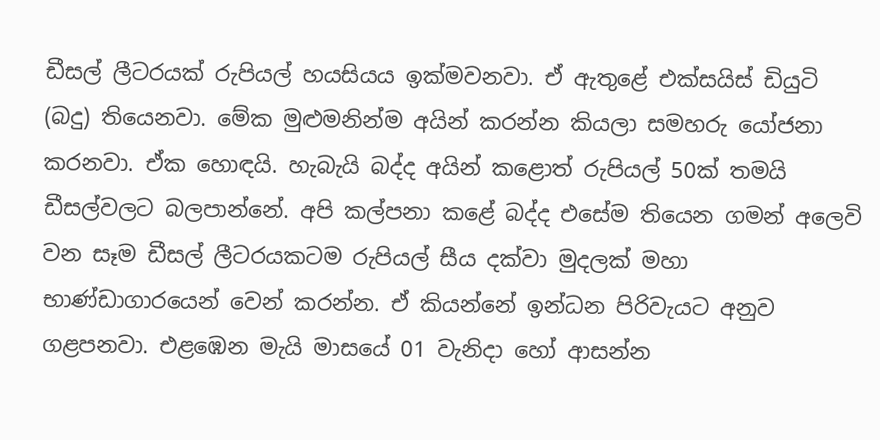ඩීසල් ලීටරයක් රුපියල් හයසියය ඉක්මවනවා. ඒ ඇතුළේ එක්සයිස් ඩියුටි (බදු) තියෙනවා. මේක මුළුමනින්ම අයින් කරන්න කියලා සමහරු යෝජනා කරනවා. ඒක හොඳයි. හැබැයි බද්ද අයින් කළොත් රුපියල් 50ක් තමයි ඩීසල්වලට බලපාන්නේ. අපි කල්පනා කළේ බද්ද එසේම තියෙන ගමන් අලෙවි වන සෑම ඩීසල් ලීටරයකටම රුපියල් සීය දක්වා මුදලක් මහා භාණ්ඩාගාරයෙන් වෙන් කරන්න. ඒ කියන්නේ ඉන්ධන පිරිවැයට අනුව ගළපනවා. එළඹෙන මැයි මාසයේ 01 වැනිදා හෝ ආසන්න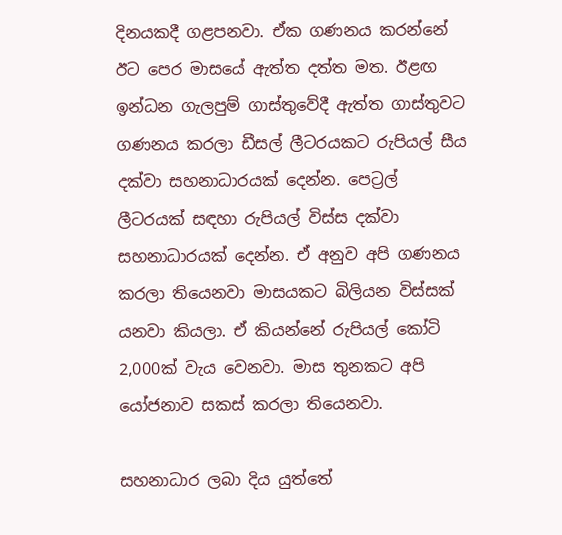දිනයකදී ගළපනවා. ඒක ගණනය කරන්නේ ඊට පෙර මාසයේ ඇත්ත දත්ත මත. ඊළඟ ඉන්ධන ගැලපුම් ගාස්තුවේදී ඇත්ත ගාස්තුවට ගණනය කරලා ඩීසල් ලීටරයකට රුපියල් සීය දක්වා සහනාධාරයක් දෙන්න. පෙට්‍රල් ලීටරයක් සඳහා රුපියල් විස්ස දක්වා සහනාධාරයක් දෙන්න. ඒ අනුව අපි ගණනය කරලා තියෙනවා මාසයකට බිලියන විස්සක් යනවා කියලා. ඒ කියන්නේ රුපියල් කෝටි 2,000ක් වැය වෙනවා. මාස තුනකට අපි යෝජනාව සකස් කරලා තියෙනවා.

සහනාධාර ලබා දිය යුත්තේ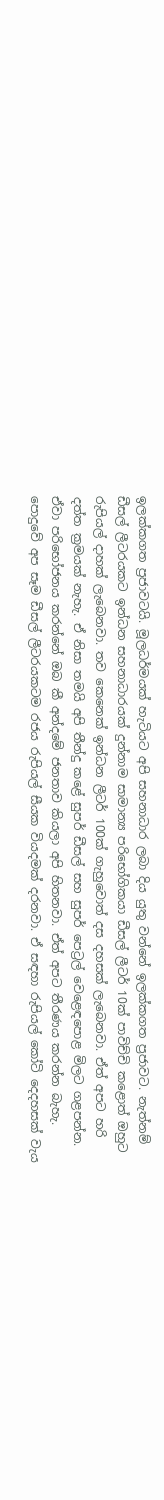ඉලක්කගත ප්‍රජාවටයි. මූලධර්මයක් හැටියට අපි සහනාධාර ලබා දිය යුතු වන්නේ ඉලක්කගත ප්‍රජාවට. නැත්නම් ඩීසල් ලීටරයකට ඉන්ධන සහනාධාරයක් දුන්නාම සාමාන්‍ය පරිභෝගිකයා ඩීසල් ලීටර් 10ක් පාවිච්චි කළොත් ඔහුට රුපියල් දාහක් ලැබෙනවා. තව කෙනෙක් ඉන්ධන ලීටර් 100ක් ගැහුවොත් දස දහසක් ලැබෙනවා. ඒත් අපට හරි දත්ත ක්‍රමයක් නැහැ. ඒ නිසා තමයි අපි තීන්දු කළේ සුපර් ඩීසල් සහ සුපර් පෙට්‍රල් වෙළෙඳපොළ මිලට ගළපන්න. ඒවා පරිභෝජනය කරන්නේ ඔබ කී අන්දමේ ජනතාව කියලා අපි හිතනවා. ඒත් අපට තීරණය කරන්න බැහැ. පොදුවේ අප සෑම ඩීසල් ලීටරයකටම රජය රුපියල් සීයක වියදමක් දරනවා. ඒ සඳහා රුපියල් කෝටි දෙදහසක් වැය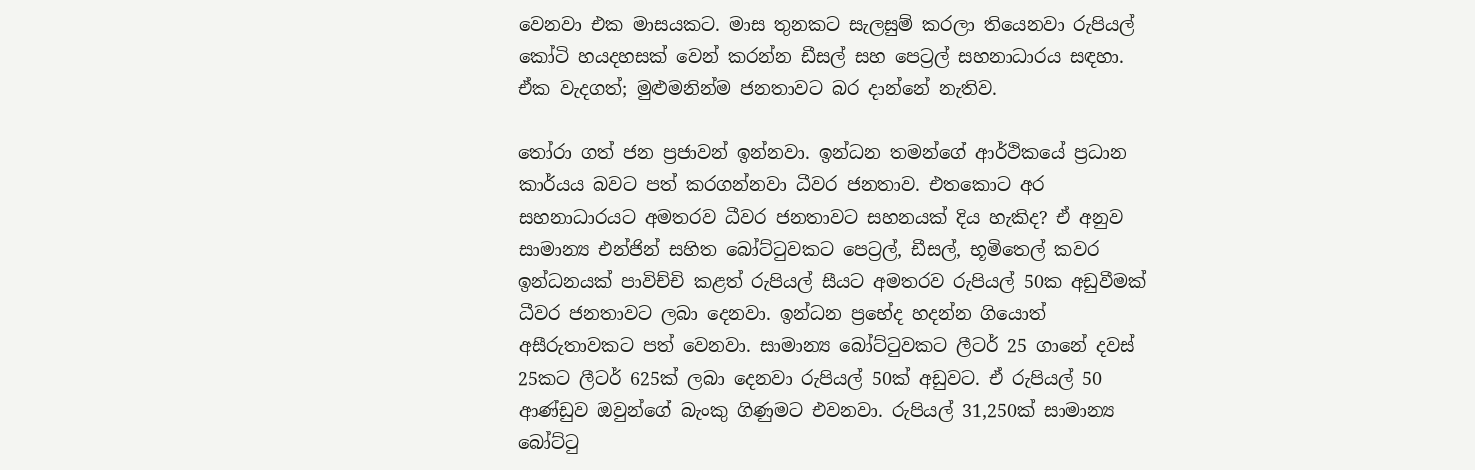වෙනවා එක මාසයකට. මාස තුනකට සැලසුම් කරලා තියෙනවා රුපියල් කෝටි හයදහසක් වෙන් කරන්න ඩීසල් සහ පෙට්‍රල් සහනාධාරය සඳහා. ඒක වැදගත්; මුළුමනින්ම ජනතාවට බර දාන්නේ නැතිව.

තෝරා ගත් ජන ප්‍රජාවන් ඉන්නවා. ඉන්ධන තමන්ගේ ආර්ථිකයේ ප්‍රධාන කාර්යය බවට පත් කරගන්නවා ධීවර ජනතාව. එතකොට අර සහනාධාරයට අමතරව ධීවර ජනතාවට සහනයක් දිය හැකිද? ඒ අනුව සාමාන්‍ය එන්ජින් සහිත බෝට්ටුවකට පෙට්‍රල්, ඩීසල්, භූමිතෙල් කවර ඉන්ධනයක් පාවිච්චි කළත් රුපියල් සීයට අමතරව රුපියල් 50ක අඩුවීමක් ධීවර ජනතාවට ලබා දෙනවා. ඉන්ධන ප්‍රභේද හදන්න ගියොත් අසීරුතාවකට පත් වෙනවා. සාමාන්‍ය බෝට්ටුවකට ලීටර් 25 ගානේ දවස් 25කට ලීටර් 625ක් ලබා දෙනවා රුපියල් 50ක් අඩුවට. ඒ රුපියල් 50 ආණ්ඩුව ඔවුන්ගේ බැංකු ගිණුමට එවනවා. රුපියල් 31,250ක් සාමාන්‍ය බෝට්ටු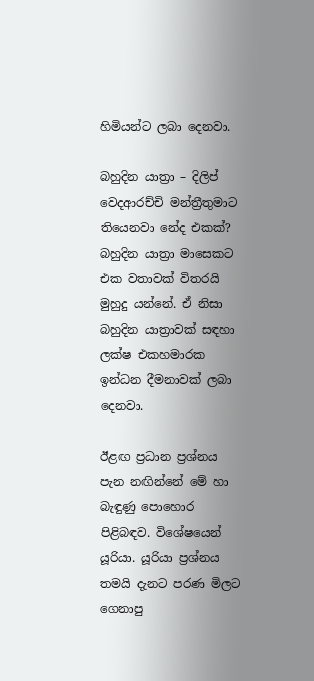හිමියන්ට ලබා දෙනවා.

බහුදින යාත්‍රා – දිලිප් වෙදආරච්චි මන්ත්‍රීතුමාට තියෙනවා නේද එකක්? බහුදින යාත්‍රා මාසෙකට එක වතාවක් විතරයි මුහුදු යන්නේ. ඒ නිසා බහුදින යාත්‍රාවක් සඳහා ලක්ෂ එකහමාරක ඉන්ධන දීමනාවක් ලබා දෙනවා.

ඊළඟ ප්‍රධාන ප්‍රශ්නය පැන නඟින්නේ මේ හා බැඳුණු පොහොර පිළිබඳව. විශේෂයෙන් යූරියා. යූරියා ප්‍රශ්නය තමයි දැනට පරණ මිලට ගෙනාපු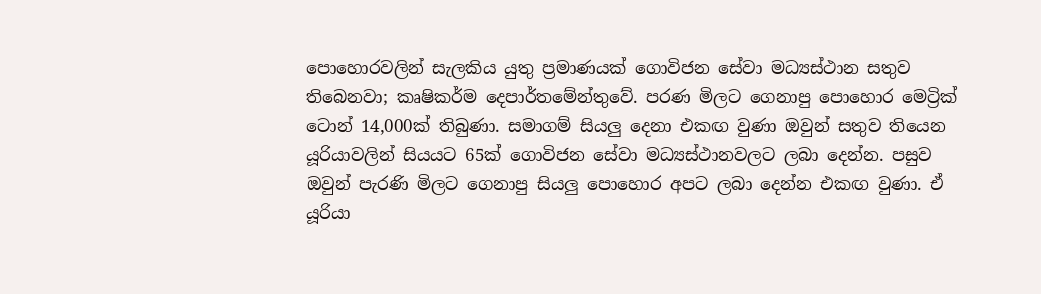පොහොරවලින් සැලකිය යුතු ප්‍රමාණයක් ගොවිජන සේවා මධ්‍යස්ථාන සතුව තිබෙනවා; කෘෂිකර්ම දෙපාර්තමේන්තුවේ. පරණ මිලට ගෙනාපු පොහොර මෙට්‍රික් ටොන් 14,000ක් තිබුණා. සමාගම් සියලු දෙනා එකඟ වුණා ඔවුන් සතුව තියෙන යූරියාවලින් සියයට 65ක් ගොවිජන සේවා මධ්‍යස්ථානවලට ලබා දෙන්න. පසුව ඔවුන් පැරණි මිලට ගෙනාපු සියලු පොහොර අපට ලබා දෙන්න එකඟ වුණා. ඒ යූරියා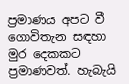ප්‍රමාණය අපට වී ගොවිතැන සඳහා මුර දෙකකට ප්‍රමාණවත්. හැබැයි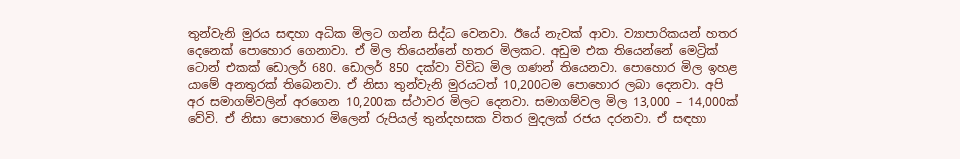තුන්වැනි මුරය සඳහා අධික මිලට ගන්න සිද්ධ වෙනවා. ඊයේ නැවක් ආවා. ව්‍යාපාරිකයන් හතර දෙනෙක් පොහොර ගෙනාවා. ඒ මිල තියෙන්නේ හතර මිලකට. අඩුම එක තියෙන්නේ මෙට්‍රික් ටොන් එකක් ඩොලර් 680. ඩොලර් 850 දක්වා විවිධ මිල ගණන් තියෙනවා. පොහොර මිල ඉහළ යාමේ අනතුරක් තිබෙනවා. ඒ නිසා තුන්වැනි මුරයටත් 10,200ටම පොහොර ලබා දෙනවා. අපි අර සමාගම්වලින් අරගෙන 10,200ක ස්ථාවර මිලට දෙනවා. සමාගම්වල මිල 13,000 – 14,000ක් වේවි. ඒ නිසා පොහොර මිලෙන් රුපියල් තුන්දහසක විතර මුදලක් රජය දරනවා. ඒ සඳහා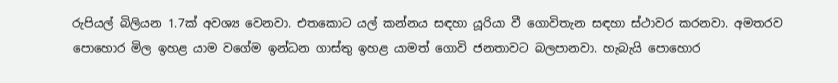රුපියල් බිලියන 1.7ක් අවශ්‍ය වෙනවා. එතකොට යල් කන්නය සඳහා යූරියා වී ගොවිතැන සඳහා ස්ථාවර කරනවා. අමතරව පොහොර මිල ඉහළ යාම වගේම ඉන්ධන ගාස්තු ඉහළ යාමත් ගොවි ජනතාවට බලපානවා. හැබැයි පොහොර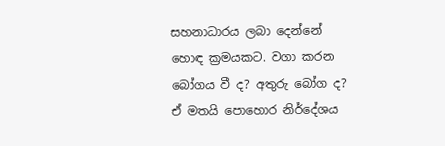සහනාධාරය ලබා දෙන්නේ හොඳ ක්‍රමයකට. වගා කරන බෝගය වී ද? අතුරු බෝග ද? ඒ මතයි පොහොර නිර්දේශය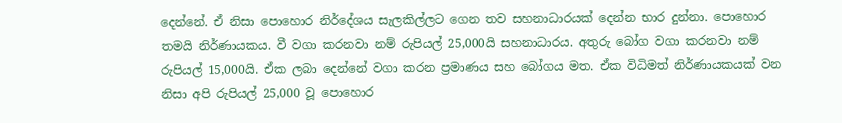දෙන්නේ. ඒ නිසා පොහොර නිර්දේශය සැලකිල්ලට ගෙන තව සහනාධාරයක් දෙන්න භාර දුන්නා. පොහොර තමයි නිර්ණායකය. වී වගා කරනවා නම් රුපියල් 25,000යි සහනාධාරය. අතුරු බෝග වගා කරනවා නම් රුපියල් 15,000යි. ඒක ලබා දෙන්නේ වගා කරන ප්‍රමාණය සහ බෝගය මත. ඒක විධිමත් නිර්ණායකයක් වන නිසා අපි රුපියල් 25,000 වූ පොහොර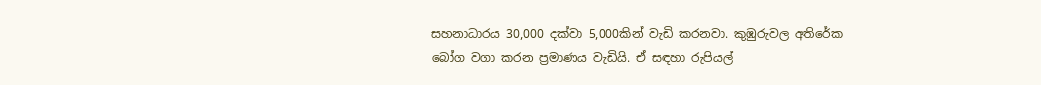සහනාධාරය 30,000 දක්වා 5,000කින් වැඩි කරනවා. කුඹුරුවල අතිරේක බෝග වගා කරන ප්‍රමාණය වැඩියි. ඒ සඳහා රුපියල්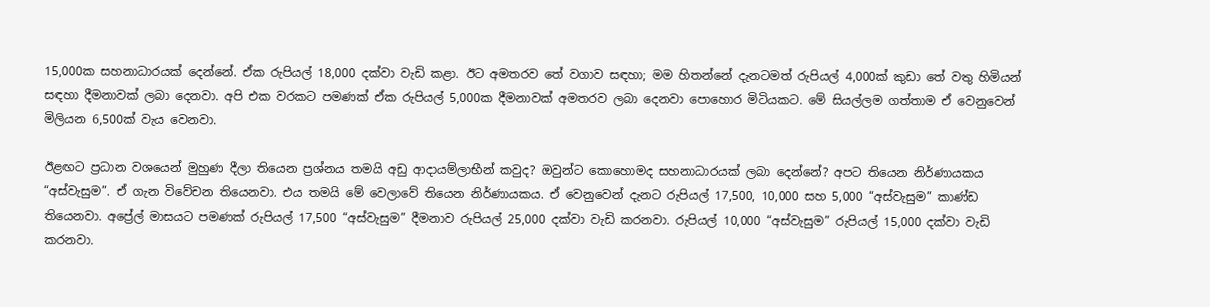15,000ක සහනාධාරයක් දෙන්නේ. ඒක රුපියල් 18,000 දක්වා වැඩි කළා. ඊට අමතරව තේ වගාව සඳහා; මම හිතන්නේ දැනටමත් රුපියල් 4,000ක් කුඩා තේ වතු හිමියන් සඳහා දීමනාවක් ලබා දෙනවා. අපි එක වරකට පමණක් ඒක රුපියල් 5,000ක දීමනාවක් අමතරව ලබා දෙනවා පොහොර මිටියකට. මේ සියල්ලම ගත්තාම ඒ වෙනුවෙන් මිලියන 6,500ක් වැය වෙනවා.

ඊළඟට ප්‍රධාන වශයෙන් මුහුණ දීලා තියෙන ප්‍රශ්නය තමයි අඩු ආදායම්ලාභීන් කවුද? ඔවුන්ට කොහොමද සහනාධාරයක් ලබා දෙන්නේ? අපට තියෙන නිර්ණායකය “අස්වැසුම”. ඒ ගැන විවේචන තියෙනවා. එය තමයි මේ වෙලාවේ තියෙන නිර්ණායකය. ඒ වෙනුවෙන් දැනට රුපියල් 17,500, 10,000 සහ 5,000 “අස්වැසුම” කාණ්ඩ තියෙනවා. අප්‍රේල් මාසයට පමණක් රුපියල් 17,500 “අස්වැසුම” දීමනාව රුපියල් 25,000 දක්වා වැඩි කරනවා. රුපියල් 10,000 “අස්වැසුම” රුපියල් 15,000 දක්වා වැඩි කරනවා.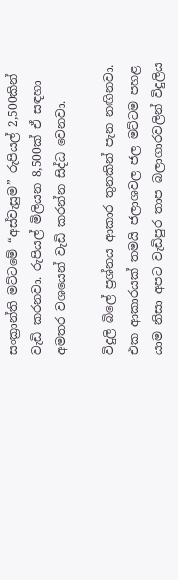සංක්‍රාන්ති මට්ටමේ “අස්වැසුම” රුපියල් 2,500කින් වැඩි කරනවා. රුපියල් මිලියන 8,500ක් ඒ සඳහා අමතර වශයෙන් වැඩි කරන්න සිද්ධ වෙනවා.

විදුලි බිලේ ප්‍රශ්නය ආකාර තුනකින් පැන නඟිනවා. එක ආකාරයක් තමයි ජලාශවල ජල මට්ටම පහළ යාම නිසා අපට වැඩිපුර තාප බලාගාරවලින් විදුලිය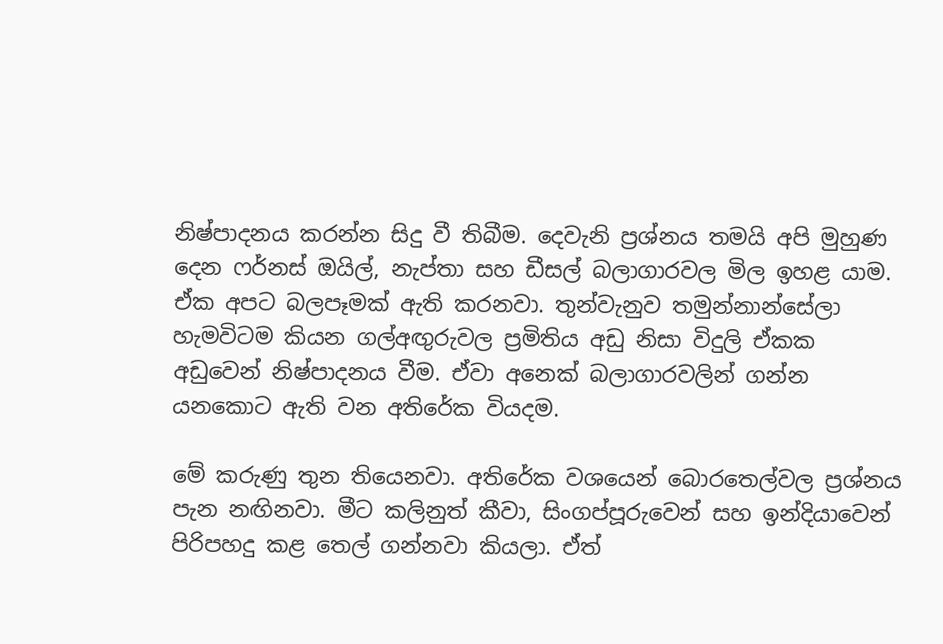නිෂ්පාදනය කරන්න සිදු වී තිබීම. දෙවැනි ප්‍රශ්නය තමයි අපි මුහුණ දෙන ෆර්නස් ඔයිල්, නැප්තා සහ ඩීසල් බලාගාරවල මිල ඉහළ යාම. ඒක අපට බලපෑමක් ඇති කරනවා. තුන්වැනුව තමුන්නාන්සේලා හැමවිටම කියන ගල්අඟුරුවල ප්‍රමිතිය අඩු නිසා විදුලි ඒකක අඩුවෙන් නිෂ්පාදනය වීම. ඒවා අනෙක් බලාගාරවලින් ගන්න යනකොට ඇති වන අතිරේක වියදම.

මේ කරුණු තුන තියෙනවා. අතිරේක වශයෙන් බොරතෙල්වල ප්‍රශ්නය පැන නඟිනවා. මීට කලිනුත් කීවා, සිංගප්පූරුවෙන් සහ ඉන්දියාවෙන් පිරිපහදු කළ තෙල් ගන්නවා කියලා. ඒත්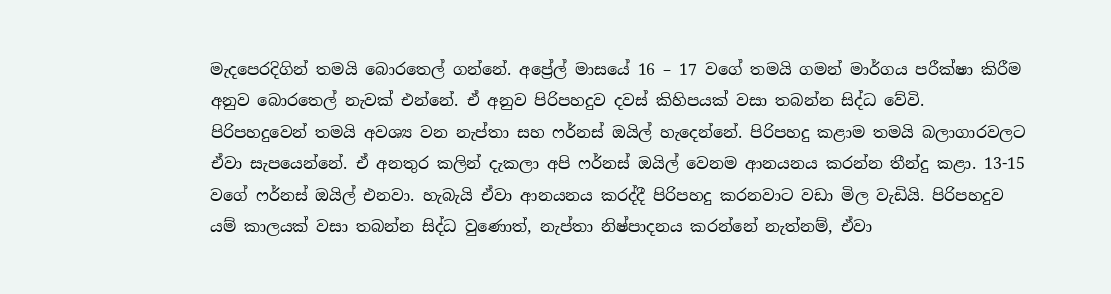මැදපෙරදිගින් තමයි බොරතෙල් ගන්නේ. අප්‍රේල් මාසයේ 16 – 17 වගේ තමයි ගමන් මාර්ගය පරීක්ෂා කිරීම අනුව බොරතෙල් නැවක් එන්නේ. ඒ අනුව පිරිපහදුව දවස් කිහිපයක් වසා තබන්න සිද්ධ වේවි. පිරිපහදුවෙන් තමයි අවශ්‍ය වන නැප්තා සහ ෆර්නස් ඔයිල් හැදෙන්නේ. පිරිපහදු කළාම තමයි බලාගාරවලට ඒවා සැපයෙන්නේ. ඒ අනතුර කලින් දැකලා අපි ෆර්නස් ඔයිල් වෙනම ආනයනය කරන්න තීන්දු කළා. 13-15 වගේ ෆර්නස් ඔයිල් එනවා. හැබැයි ඒවා ආනයනය කරද්දී පිරිපහදු කරනවාට වඩා මිල වැඩියි. පිරිපහදුව යම් කාලයක් වසා තබන්න සිද්ධ වුණොත්, නැප්තා නිෂ්පාදනය කරන්නේ නැත්නම්, ඒවා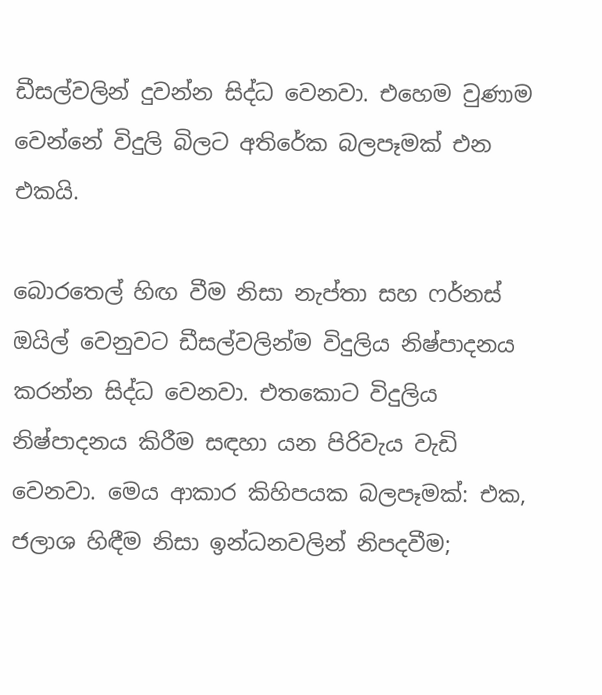ඩීසල්වලින් දුවන්න සිද්ධ වෙනවා. එහෙම වුණාම වෙන්නේ විදුලි බිලට අතිරේක බලපෑමක් එන එකයි.

බොරතෙල් හිඟ වීම නිසා නැප්තා සහ ෆර්නස් ඔයිල් වෙනුවට ඩීසල්වලින්ම විදුලිය නිෂ්පාදනය කරන්න සිද්ධ වෙනවා. එතකොට විදුලිය නිෂ්පාදනය කිරීම සඳහා යන පිරිවැය වැඩි වෙනවා. මෙය ආකාර කිහිපයක බලපෑමක්: එක, ජලාශ හිඳීම නිසා ඉන්ධනවලින් නිපදවීම;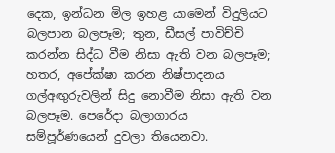දෙක, ඉන්ධන මිල ඉහළ යාමෙන් විදුලියට බලපාන බලපෑම; තුන, ඩීසල් පාවිච්චි කරන්න සිද්ධ වීම නිසා ඇති වන බලපෑම; හතර, අපේක්ෂා කරන නිෂ්පාදනය ගල්අඟුරුවලින් සිදු නොවීම නිසා ඇති වන බලපෑම. පෙරේදා බලාගාරය සම්පූර්ණයෙන් දුවලා තියෙනවා.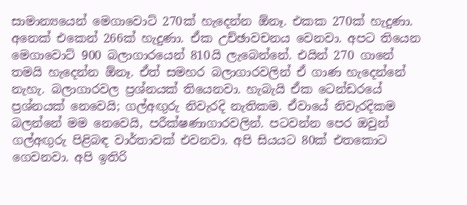සාමාන්‍යයෙන් මෙගාවොට් 270ක් හැදෙන්න ඕනෑ. එකක 270ක් හැදුණා. අනෙක් එකෙන් 266ක් හැදුණා. ඒක උච්ඡාවචනය වෙනවා. අපට තියෙන මෙගාවොට් 900 බලාගාරයෙන් 810යි ලැබෙන්නේ. එයින් 270 ගානේ තමයි හැදෙන්න ඕනෑ. ඒත් සමහර බලාගාරවලින් ඒ ගාණ හැදෙන්නේ නැහැ. බලාගාරවල ප්‍රශ්නයක් තියෙනවා. හැබැයි ඒක ටෙන්ඩරයේ ප්‍රශ්නයක් නෙවෙයි; ගල්අඟුරු නිවැරදි නැතිකම. ඒවායේ නිවැරදිකම බලන්නේ මම නෙවෙයි, පරීක්ෂණාගාරවලින්. පටවන්න පෙර ඔවුන් ගල්අඟුරු පිළිබඳ වාර්තාවක් එවනවා. අපි සියයට 80ක් එතකොට ගෙවනවා. අපි ඉතිරි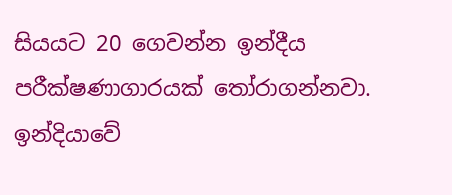සියයට 20 ගෙවන්න ඉන්දීය පරීක්ෂණාගාරයක් තෝරාගන්නවා. ඉන්දියාවේ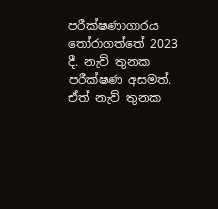පරීක්ෂණාගාරය තෝරාගත්තේ 2023 දී. නැව් තුනක පරීක්ෂණ අසමත්. ඒත් නැව් තුනක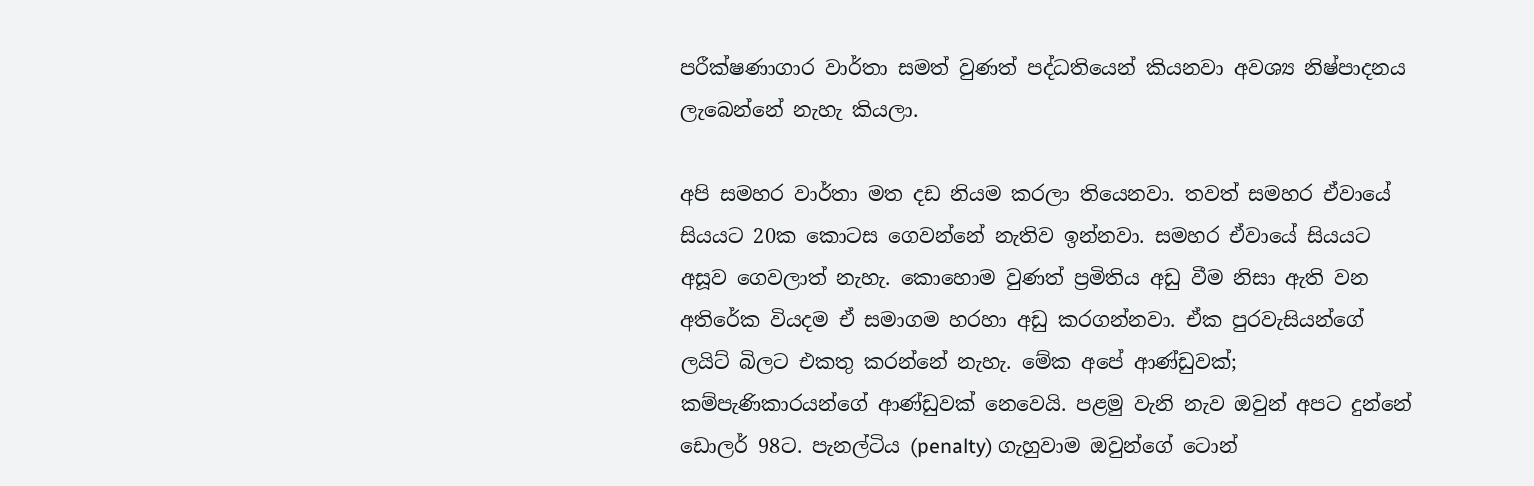පරීක්ෂණාගාර වාර්තා සමත් වුණත් පද්ධතියෙන් කියනවා අවශ්‍ය නිෂ්පාදනය ලැබෙන්නේ නැහැ කියලා.

අපි සමහර වාර්තා මත දඩ නියම කරලා තියෙනවා. තවත් සමහර ඒවායේ සියයට 20ක කොටස ගෙවන්නේ නැතිව ඉන්නවා. සමහර ඒවායේ සියයට අසූව ගෙවලාත් නැහැ. කොහොම වුණත් ප්‍රමිතිය අඩු වීම නිසා ඇති වන අතිරේක වියදම ඒ සමාගම හරහා අඩු කරගන්නවා. ඒක පුරවැසියන්ගේ ලයිට් බිලට එකතු කරන්නේ නැහැ. මේක අපේ ආණ්ඩුවක්; කම්පැණිකාරයන්ගේ ආණ්ඩුවක් නෙවෙයි. පළමු වැනි නැව ඔවුන් අපට දුන්නේ ඩොලර් 98ට. පැනල්ටිය (penalty) ගැහුවාම ඔවුන්ගේ ටොන්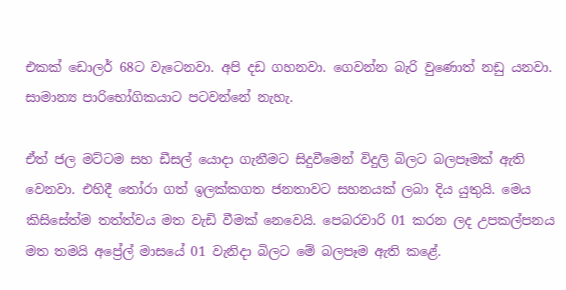එකක් ඩොලර් 68ට වැටෙනවා. අපි දඩ ගහනවා. ගෙවන්න බැරි වුණොත් නඩු යනවා. සාමාන්‍ය පාරිභෝගිකයාට පටවන්නේ නැහැ.

ඒත් ජල මට්ටම සහ ඩීසල් යොදා ගැනීමට සිදුවීමෙන් විදුලි බිලට බලපෑමක් ඇති වෙනවා. එහිදී තෝරා ගත් ඉලක්කගත ජනතාවට සහනයක් ලබා දිය යුතුයි. මෙය කිසිසේත්ම තත්ත්වය මත වැඩි වීමක් නෙවෙයි. පෙබරවාරි 01 කරන ලද උපකල්පනය මත තමයි අප්‍රේල් මාසයේ 01 වැනිදා බිලට මේ බලපෑම ඇති කළේ.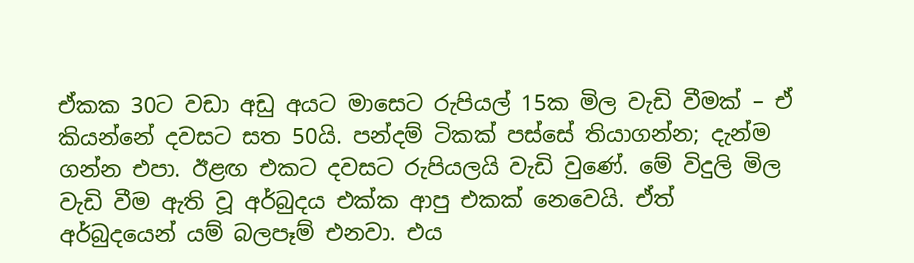ඒකක 30ට වඩා අඩු අයට මාසෙට රුපියල් 15ක මිල වැඩි වීමක් – ඒ කියන්නේ දවසට සත 50යි. පන්දම් ටිකක් පස්සේ තියාගන්න; දැන්ම ගන්න එපා. ඊළඟ එකට දවසට රුපියලයි වැඩි වුණේ. මේ විදුලි මිල වැඩි වීම ඇති වූ අර්බුදය එක්ක ආපු එකක් නෙවෙයි. ඒත් අර්බුදයෙන් යම් බලපෑම් එනවා. එය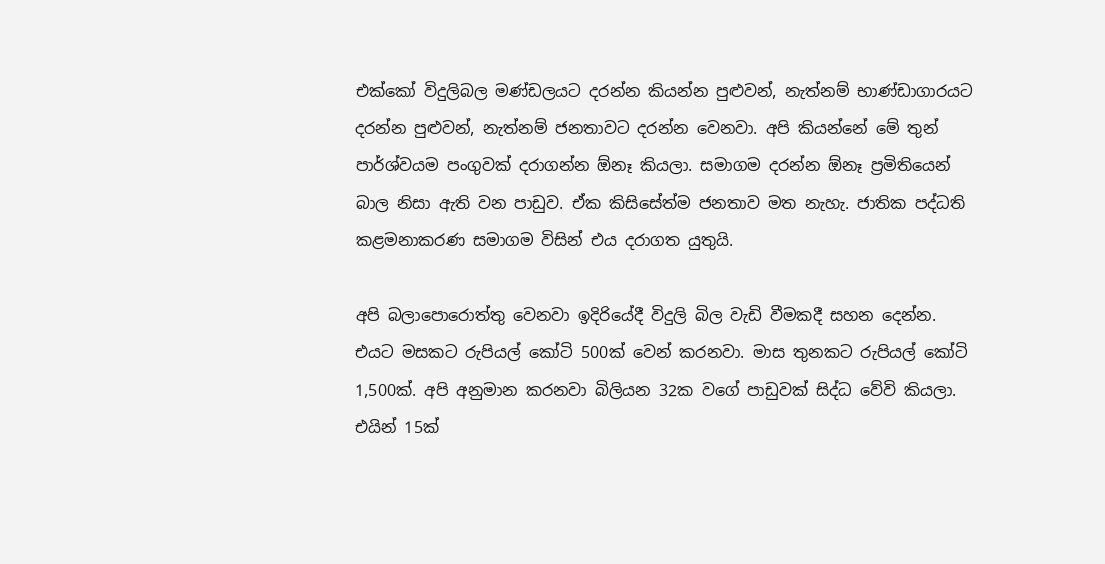එක්කෝ විදුලිබල මණ්ඩලයට දරන්න කියන්න පුළුවන්, නැත්නම් භාණ්ඩාගාරයට දරන්න පුළුවන්, නැත්නම් ජනතාවට දරන්න වෙනවා. අපි කියන්නේ මේ තුන් පාර්ශ්වයම පංගුවක් දරාගන්න ඕනෑ කියලා. සමාගම දරන්න ඕනෑ ප්‍රමිතියෙන් බාල නිසා ඇති වන පාඩුව. ඒක කිසිසේත්ම ජනතාව මත නැහැ. ජාතික පද්ධති කළමනාකරණ සමාගම විසින් එය දරාගත යුතුයි.

අපි බලාපොරොත්තු වෙනවා ඉදිරියේදී විදුලි බිල වැඩි වීමකදී සහන දෙන්න. එයට මසකට රුපියල් කෝටි 500ක් වෙන් කරනවා. මාස තුනකට රුපියල් කෝටි 1,500ක්. අපි අනුමාන කරනවා බිලියන 32ක වගේ පාඩුවක් සිද්ධ වේවි කියලා. එයින් 15ක්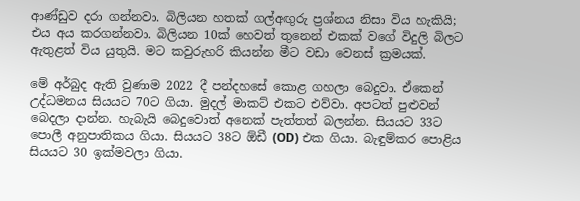ආණ්ඩුව දරා ගන්නවා. බිලියන හතක් ගල්අඟුරු ප්‍රශ්නය නිසා විය හැකියි; එය අය කරගන්නවා. බිලියන 10ක් හෙවත් තුනෙන් එකක් වගේ විදුලි බිලට ඇතුළත් විය යුතුයි. මට කවුරුහරි කියන්න මීට වඩා වෙනස් ක්‍රමයක්.

මේ අර්බුද ඇති වුණාම 2022 දී පන්දහසේ කොළ ගහලා බෙදුවා. ඒකෙන් උද්ධමනය සියයට 70ට ගියා. මුදල් මාකට් එකට එව්වා. අපටත් පුළුවන් බෙදලා දාන්න. හැබැයි බෙදුවොත් අනෙක් පැත්තත් බලන්න. සියයට 33ට පොලී අනුපාතිකය ගියා. සියයට 38ට ඕඩී (OD) එක ගියා. බැඳුම්කර පොළිය සියයට 30 ඉක්මවලා ගියා.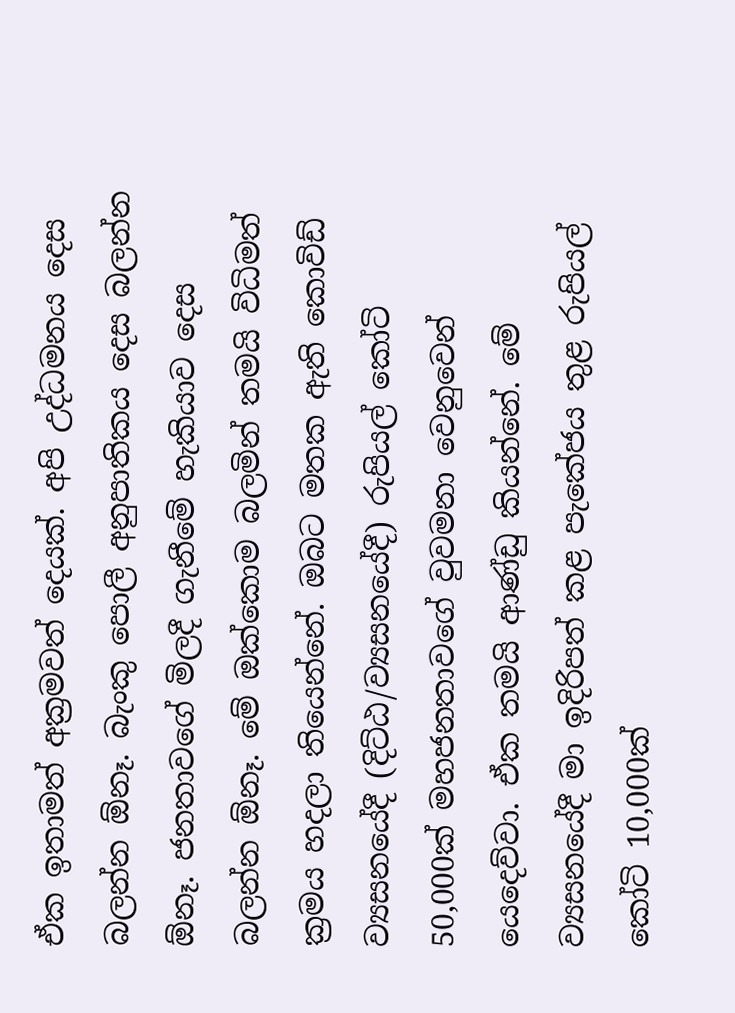ඒක ඉතාමත් අක්‍රමවත් දෙයක්. අපි උද්ධමනය දෙස බලන්න ඕනෑ. බැංකු පොලී අනුපාතිකය දෙස බලන්න ඕනෑ. ජනතාවගේ මිලදී ගැනීමේ හැකියාව දෙස බලන්න ඕනෑ. මේ ඔක්කොම බලමින් තමයි විධිමත් ක්‍රමය හදලා තියෙන්නේ. ඔබට මතක ඇති කොවිඩ් ව්‍යසනයේදී (දිට්ඨ/ව්‍යසනයේදී) රුපියල් කෝටි 50,000ක් මහජනතාවගේ වුවමනා වෙනුවෙන් යෙදෙව්වා. ඒක තමයි ආණ්ඩු කියන්නේ. මේ ව්‍යසනයේදී මා ඉදිරිපත් කළ පැකේජය තුළ රුපියල් කෝටි 10,000ක්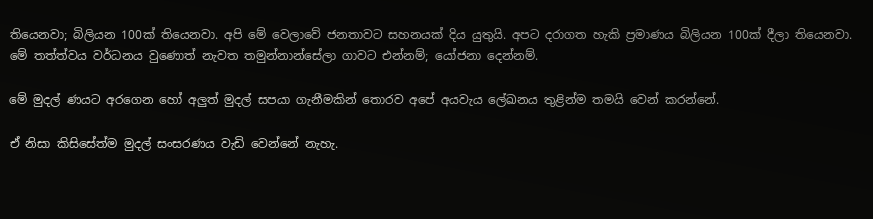තියෙනවා; බිලියන 100ක් තියෙනවා. අපි මේ වෙලාවේ ජනතාවට සහනයක් දිය යුතුයි. අපට දරාගත හැකි ප්‍රමාණය බිලියන 100ක් දීලා තියෙනවා. මේ තත්ත්වය වර්ධනය වුණොත් නැවත තමුන්නාන්සේලා ගාවට එන්නම්; යෝජනා දෙන්නම්.

මේ මුදල් ණයට අරගෙන හෝ අලුත් මුදල් සපයා ගැනීමකින් තොරව අපේ අයවැය ලේඛනය තුළින්ම තමයි වෙන් කරන්නේ.

ඒ නිසා කිසිසේත්ම මුදල් සංසරණය වැඩි වෙන්නේ නැහැ.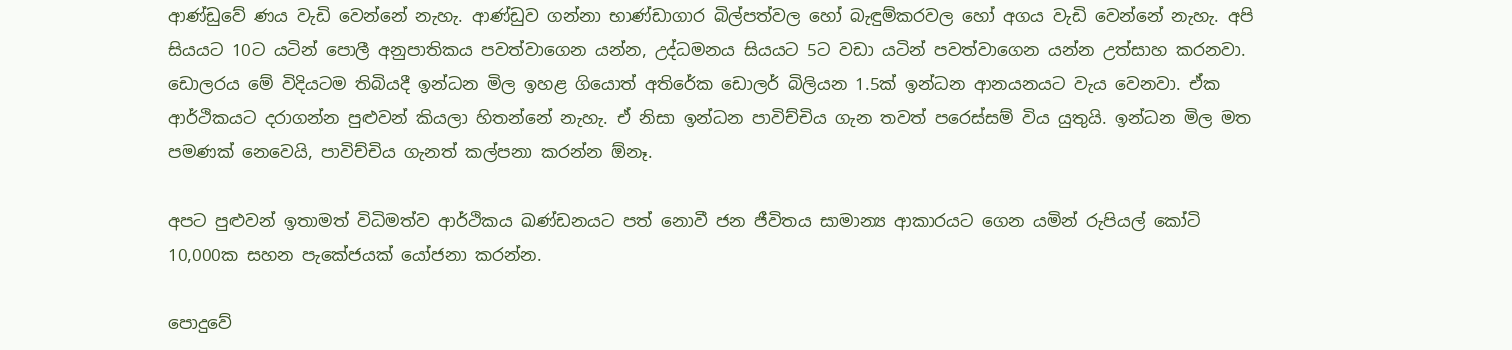ආණ්ඩුවේ ණය වැඩි වෙන්නේ නැහැ. ආණ්ඩුව ගන්නා භාණ්ඩාගාර බිල්පත්වල හෝ බැඳුම්කරවල හෝ අගය වැඩි වෙන්නේ නැහැ. අපි සියයට 10ට යටින් පොලී අනුපාතිකය පවත්වාගෙන යන්න, උද්ධමනය සියයට 5ට වඩා යටින් පවත්වාගෙන යන්න උත්සාහ කරනවා. ඩොලරය මේ විදියටම තිබියදී ඉන්ධන මිල ඉහළ ගියොත් අතිරේක ඩොලර් බිලියන 1.5ක් ඉන්ධන ආනයනයට වැය වෙනවා. ඒක ආර්ථිකයට දරාගන්න පුළුවන් කියලා හිතන්නේ නැහැ. ඒ නිසා ඉන්ධන පාවිච්චිය ගැන තවත් පරෙස්සම් විය යුතුයි. ඉන්ධන මිල මත පමණක් නෙවෙයි, පාවිච්චිය ගැනත් කල්පනා කරන්න ඕනෑ.

අපට පුළුවන් ඉතාමත් විධිමත්ව ආර්ථිකය ඛණ්ඩනයට පත් නොවී ජන ජීවිතය සාමාන්‍ය ආකාරයට ගෙන යමින් රුපියල් කෝටි 10,000ක සහන පැකේජයක් යෝජනා කරන්න.

පොදුවේ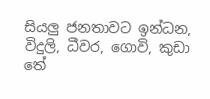සියලු ජනතාවට ඉන්ධන, විදුලි, ධීවර, ගොවි, කුඩා තේ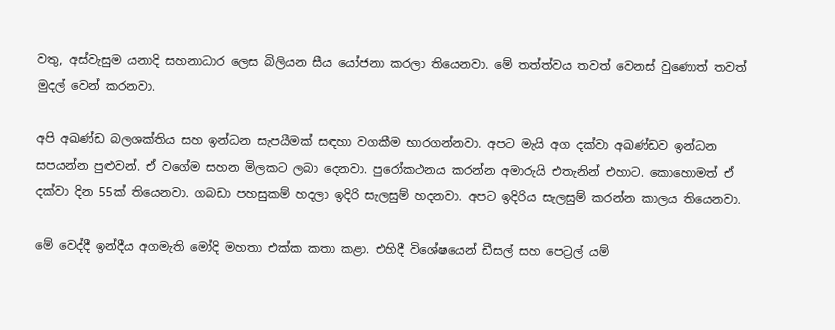වතු, අස්වැසුම යනාදි සහනාධාර ලෙස බිලියන සීය යෝජනා කරලා තියෙනවා. මේ තත්ත්වය තවත් වෙනස් වුණොත් තවත් මුදල් වෙන් කරනවා.

අපි අඛණ්ඩ බලශක්තිය සහ ඉන්ධන සැපයීමක් සඳහා වගකීම භාරගන්නවා. අපට මැයි අග දක්වා අඛණ්ඩව ඉන්ධන සපයන්න පුළුවන්. ඒ වගේම සහන මිලකට ලබා දෙනවා. පුරෝකථනය කරන්න අමාරුයි එතැනින් එහාට. කොහොමත් ඒ දක්වා දින 55ක් තියෙනවා. ගබඩා පහසුකම් හදලා ඉදිරි සැලසුම් හදනවා. අපට ඉදිරිය සැලසුම් කරන්න කාලය තියෙනවා.

මේ වෙද්දී ඉන්දීය අගමැති මෝදි මහතා එක්ක කතා කළා. එහිදී විශේෂයෙන් ඩීසල් සහ පෙට්‍රල් යම්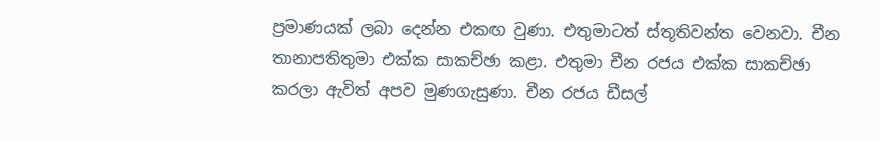ප්‍රමාණයක් ලබා දෙන්න එකඟ වුණා. එතුමාටත් ස්තූතිවන්ත වෙනවා. චීන තානාපතිතුමා එක්ක සාකච්ඡා කළා. එතුමා චීන රජය එක්ක සාකච්ඡා කරලා ඇවිත් අපව මුණගැසුණා. චීන රජය ඩීසල්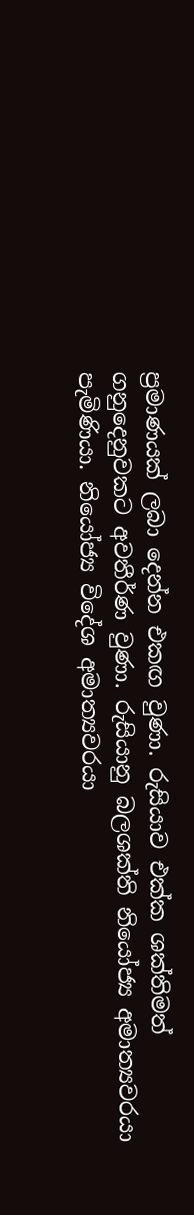ප්‍රමාණයක් ලබා දෙන්න එකඟ වුණා. රුසියාව එක්ක ශක්තිමත් ගනුදෙනුවකට අවතීර්ණ වුණා. රුසියානු බලශක්ති නියෝජ්‍ය අමාත්‍යවරයා පැමිණියා. නියෝජ්‍ය විදේශ අමාත්‍යවරයා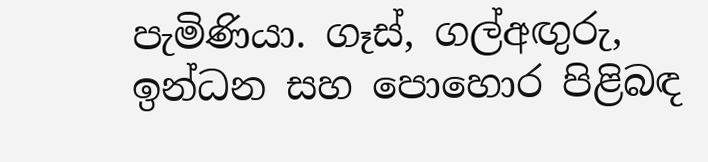පැමිණියා. ගෑස්, ගල්අඟුරු, ඉන්ධන සහ පොහොර පිළිබඳ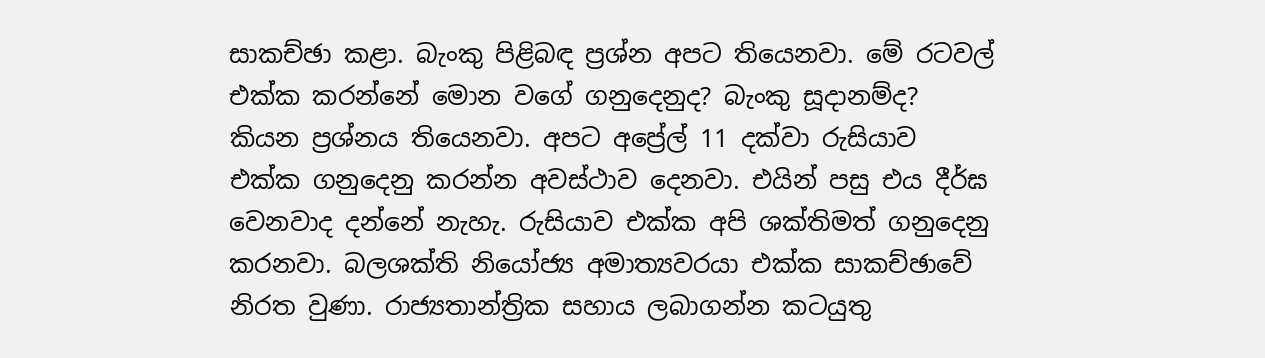සාකච්ඡා කළා. බැංකු පිළිබඳ ප්‍රශ්න අපට තියෙනවා. මේ රටවල් එක්ක කරන්නේ මොන වගේ ගනුදෙනුද? බැංකු සූදානම්ද? කියන ප්‍රශ්නය තියෙනවා. අපට අප්‍රේල් 11 දක්වා රුසියාව එක්ක ගනුදෙනු කරන්න අවස්ථාව දෙනවා. එයින් පසු එය දීර්ඝ වෙනවාද දන්නේ නැහැ. රුසියාව එක්ක අපි ශක්තිමත් ගනුදෙනු කරනවා. බලශක්ති නියෝජ්‍ය අමාත්‍යවරයා එක්ක සාකච්ඡාවේ නිරත වුණා. රාජ්‍යතාන්ත්‍රික සහාය ලබාගන්න කටයුතු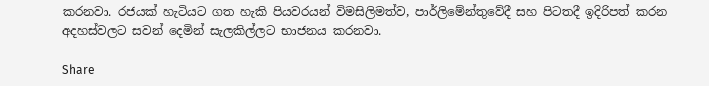කරනවා. රජයක් හැටියට ගත හැකි පියවරයන් විමසිලිමත්ව, පාර්ලිමේන්තුවේදී සහ පිටතදී ඉදිරිපත් කරන අදහස්වලට සවන් දෙමින් සැලකිල්ලට භාජනය කරනවා.

Share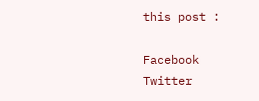this post :

Facebook
Twitter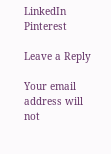LinkedIn
Pinterest

Leave a Reply

Your email address will not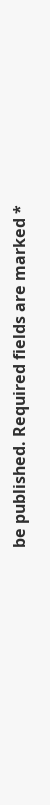be published. Required fields are marked *